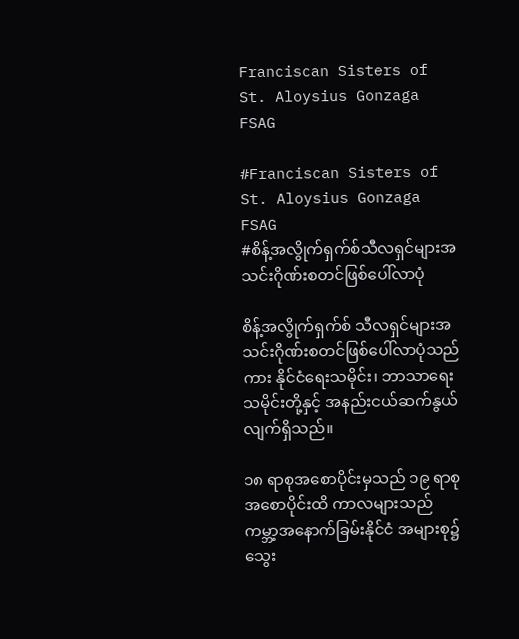Franciscan Sisters of St. Aloysius Gonzaga FSAG

#Franciscan Sisters of St. Aloysius Gonzaga FSAG
#စိန့်အလွိုက်ရှက်စ်သီလရှင်များအသင်းဂိုဏ်းစတင်ဖြစ်ပေါ်လာပုံ

စိန့်အလွိုက်ရှက်စ် သီလရှင်များအသင်းဂိုဏ်းစတင်ဖြစ်ပေါ်လာပုံသည်ကား နိုင်ငံရေးသမိုင်း၊ ဘာသာရေးသမိုင်းတို့နှင့် အနည်းငယ်ဆက်နွယ်လျက်ရှိသည်။

၁၈ ရာစုအစောပိုင်းမှသည် ၁၉ ရာစုအစောပိုင်းထိ ကာလများသည် ကမ္ဘာ့အနောက်ခြမ်းနိုင်ငံ အများစု၌ သွေး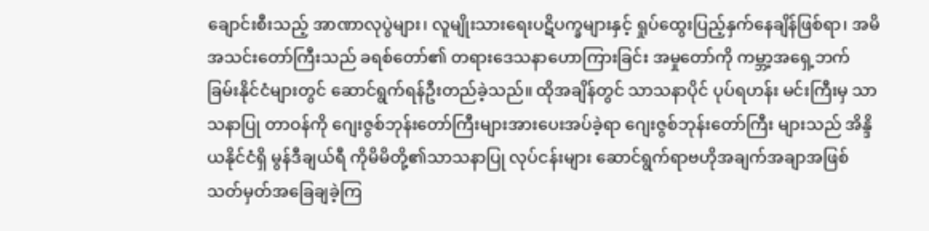ချောင်းစီးသည့် အာဏာလုပွဲများ၊ လူမျိုးသားရေးပဋိပက္ခများနှင့် ရှုပ်ထွေးပြည့်နှက်နေချိန်ဖြစ်ရာ၊ အမိအသင်းတော်ကြီးသည် ခရစ်တော်၏ တရားဒေသနာဟောကြားခြင်း အမှုတော်ကို ကမ္ဘာ့အရှေ့ဘက်ခြမ်းနိုင်ငံများတွင် ဆောင်ရွက်ရန်ဦးတည်ခဲ့သည်။ ထိုအချိန်တွင် သာသနာပိုင် ပုပ်ရဟန်း မင်းကြီးမှ သာသနာပြု တာဝန်ကို ဂျေးဇွစ်ဘုန်းတော်ကြီးများအားပေးအပ်ခဲ့ရာ ဂျေးဇွစ်ဘုန်းတော်ကြီး များသည် အိန္ဒိယနိုင်ငံရှိ မွန်ဒီချယ်ရီ ကိုမိမိတို့၏သာသနာပြု လုပ်ငန်းများ ဆောင်ရွက်ရာဗဟိုအချက်အချာအဖြစ် သတ်မှတ်အခြေချခဲ့ကြ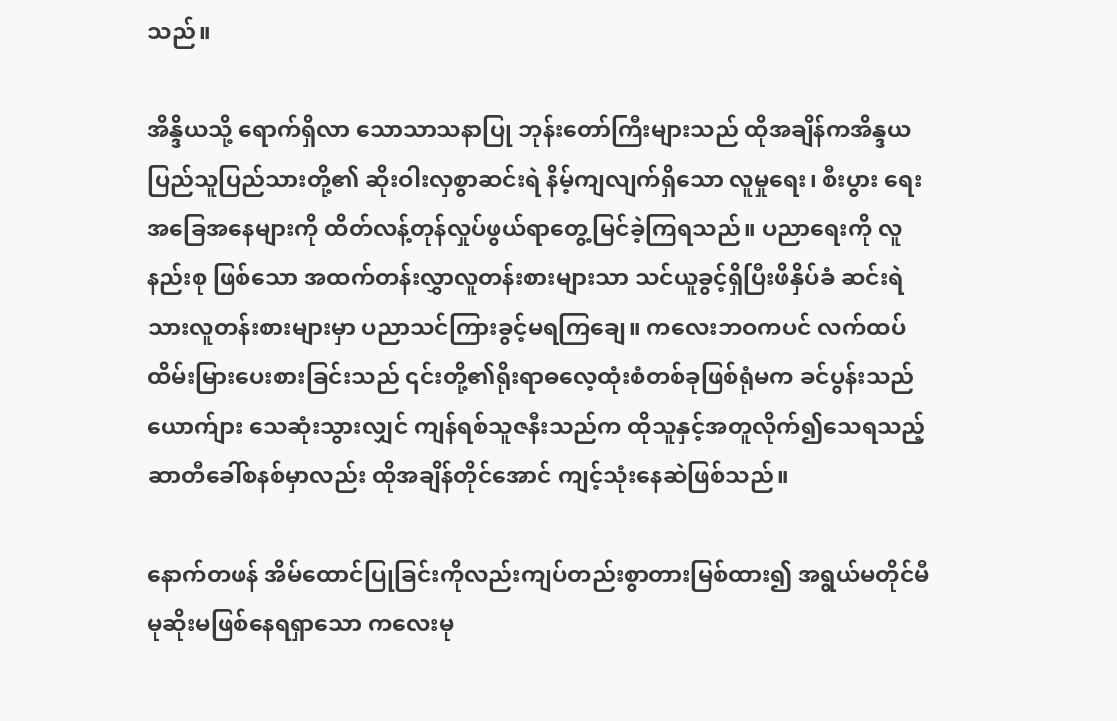သည်။

အိန္ဒိယသို့ ရောက်ရှိလာ သောသာသနာပြု ဘုန်းတော်ကြီးများသည် ထိုအချိန်ကအိန္ဒယပြည်သူပြည်သားတို့၏ ဆိုးဝါးလှစွာဆင်းရဲ နိမ့်ကျလျက်ရှိသော လူမှုရေး၊ စီးပွား ရေးအခြေအနေများကို ထိတ်လန့်တုန်လှုပ်ဖွယ်ရာတွေ့မြင်ခဲ့ကြရသည်။ ပညာရေးကို လူနည်းစု ဖြစ်သော အထက်တန်းလွှာလူတန်းစားများသာ သင်ယူခွင့်ရှိပြီးဖိနှိပ်ခံ ဆင်းရဲသားလူတန်းစားများမှာ ပညာသင်ကြားခွင့်မရကြချေ။ ကလေးဘဝကပင် လက်ထပ်ထိမ်းမြားပေးစားခြင်းသည် ၎င်းတို့၏ရိုးရာဓလေ့ထုံးစံတစ်ခုဖြစ်ရုံမက ခင်ပွန်းသည်ယောက်ျား သေဆုံးသွားလျှင် ကျန်ရစ်သူဇနီးသည်က ထိုသူနှင့်အတူလိုက်၍သေရသည့် ဆာတီခေါ်စနစ်မှာလည်း ထိုအချိန်တိုင်အောင် ကျင့်သုံးနေဆဲဖြစ်သည်။

နောက်တဖန် အိမ်ထောင်ပြုခြင်းကိုလည်းကျပ်တည်းစွာတားမြစ်ထား၍ အရွယ်မတိုင်မီမုဆိုးမဖြစ်နေရရှာသော ကလေးမု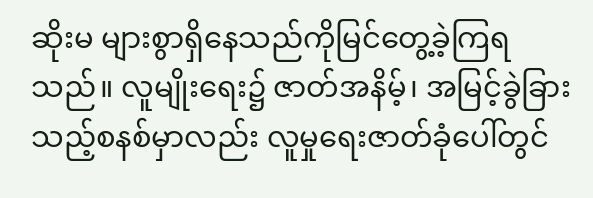ဆိုးမ များစွာရှိနေသည်ကိုမြင်တွေ့ခဲ့ကြရသည်။ လူမျိုးရေး၌ ဇာတ်အနိမ့်၊ အမြင့်ခွဲခြားသည့်စနစ်မှာလည်း လူမှုရေးဇာတ်ခုံပေါ်တွင်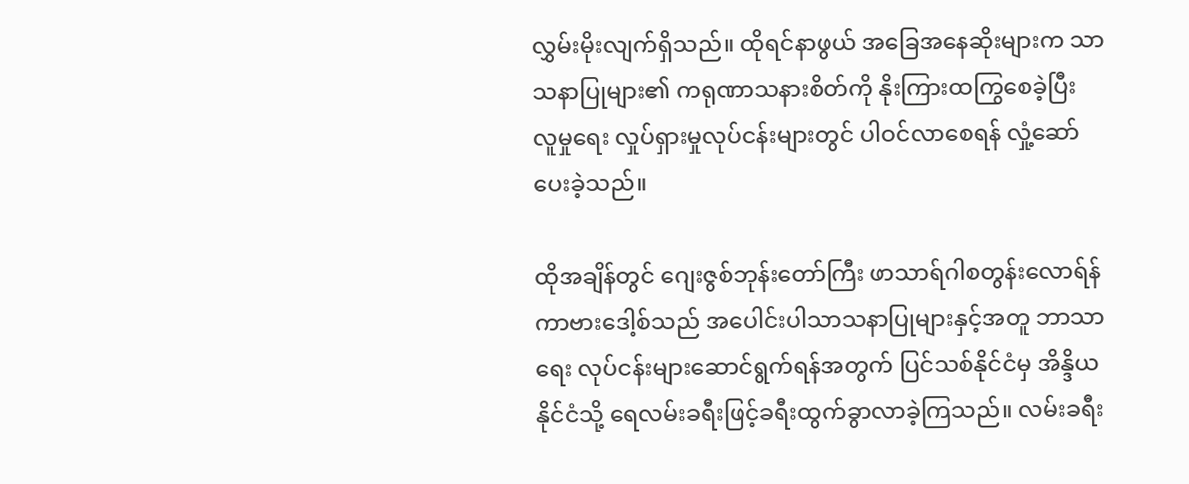လွှမ်းမိုးလျက်ရှိသည်။ ထိုရင်နာဖွယ် အခြေအနေဆိုးများက သာသနာပြုများ၏ ကရုဏာသနားစိတ်ကို နိုးကြားထကြွစေခဲ့ပြီး လူမှုရေး လှုပ်ရှားမှုလုပ်ငန်းများတွင် ပါဝင်လာစေရန် လှုံ့ဆော်ပေးခဲ့သည်။

ထိုအချိန်တွင် ဂျေးဇွစ်ဘုန်းတော်ကြီး ဖာသာရ်ဂါစတွန်းလောရ်န် ကာဗားဒေါ့စ်သည် အပေါင်းပါသာသနာပြုများနှင့်အတူ ဘာသာရေး လုပ်ငန်းများဆောင်ရွက်ရန်အတွက် ပြင်သစ်နိုင်ငံမှ အိန္ဒိယနိုင်ငံသို့ ရေလမ်းခရီးဖြင့်ခရီးထွက်ခွာလာခဲ့ကြသည်။ လမ်းခရီး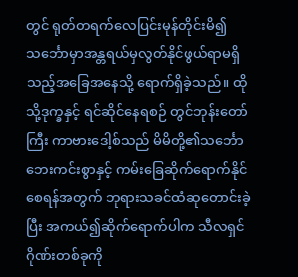တွင် ရုတ်တရက်လေပြင်းမုန်တိုင်းမိ၍ သင်္ဘောမှာအန္တရယ်မှလွတ်နိုင်ဖွယ်ရာမရှိသည့်အခြေအနေသို့ ရောက်ရှိခဲ့သည်။ ထိုသို့ဒုက္ခနှင့် ရင်ဆိုင်နေရစဉ် တွင်ဘုန်းတော်ကြီး ကာဗားဒေါ့စ်သည် မိမိတို့၏သင်္ဘော ဘေးကင်းစွာနှင့် ကမ်းခြေဆိုက်ရောက်နိုင်စေရန်အတွက် ဘုရားသခင်ထံဆုတောင်းခဲ့ပြီး အကယ်၍ဆိုက်ရောက်ပါက သီလရှင်ဂိုဏ်းတစ်ခုကို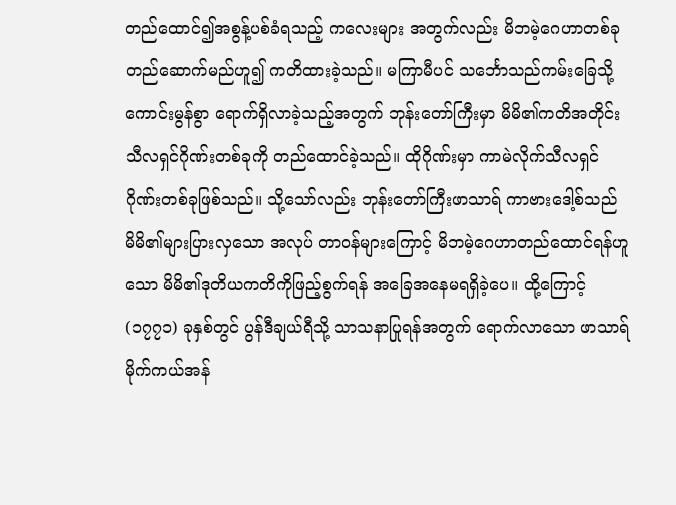တည်ထောင်၍အစွန့်ပစ်ခံရသည့် ကလေးများ အတွက်လည်း မိဘမဲ့ဂေဟာတစ်ခုတည်ဆောက်မည်ဟူ၍ ကတိထားခဲ့သည်။ မကြာမီပင် သင်္ဘောသည်ကမ်းခြေသို့ ကောင်းမွန်စွာ ရောက်ရှိလာခဲ့သည့်အတွက် ဘုန်းတော်ကြီးမှာ မိမိ၏ကတိအတိုင်းသီလရှင်ဂိုဏ်းတစ်ခုကို တည်ထောင်ခဲ့သည်။ ထိုဂိုဏ်းမှာ ကာမဲလိုက်သီလရှင်ဂိုဏ်းတစ်ခုဖြစ်သည်။ သို့သော်လည်း ဘုန်းတော်ကြီးဖာသာရ် ကာဗားဒေါ့စ်သည် မိမိ၏များပြားလှသော အလုပ် တာဝန်များကြောင့် မိဘမဲ့ဂေဟာတည်ထောင်ရန်ဟူသော မိမိ၏ဒုတိယကတိကိုဖြည့်စွက်ရန် အခြေအနေမရရှိခဲ့ပေ။ ထို့ကြောင့် (၁၇၇၁) ခုနှစ်တွင် ပွန်ဒီချယ်ရီသို့ သာသနာပြုရန်အတွက် ရောက်လာသော ဖာသာရ်မိုက်ကယ်အန်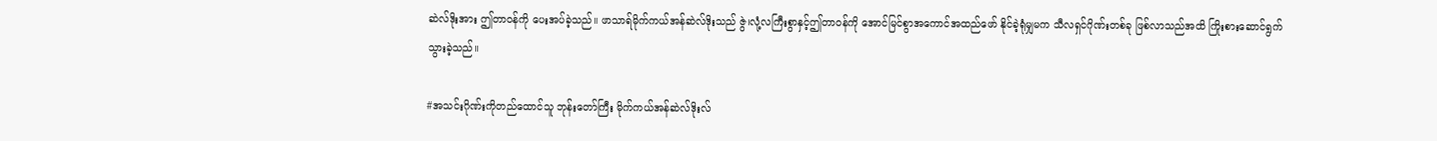ဆဲလ်ဒိုးအား ဤတာဝန်ကို ပေးအပ်ခဲ့သည်။ ဖာသာရ်မိုက်ကယ်အန်ဆဲလ်ဒိုးသည် ဇွဲ၊လုံ့လကြီးစွာနှင့်ဤတာဝန်ကို အောင်မြင်စွာအကောင်အထည်ဖော် နိုင်ခဲ့ရုံမျှမက သီလရှင်ဂိုဏ်းတစ်ခု ဖြစ်လာသည်အထိ ကြိုးစားဆောင်ရွက်သွားခဲ့သည်။

#အသင်းဂိုဏ်းကိုတည်ထောင်သူ ဘုန်းတော်ကြီး မိုက်ကယ်အန်ဆဲလ်ဒိုးလ်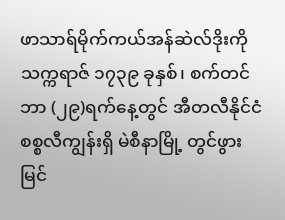ဖာသာရ်မိုက်ကယ်အန်ဆဲလ်ဒိုးကို သက္ကရာဇ် ၁၇၃၉ ခုနှစ်၊ စက်တင်ဘာ (၂၉)ရက်နေ့တွင် အီတလီနိုင်ငံစစ္စလီကျွန်းရှိ မဲစီနာမြို့ တွင်ဖွားမြင်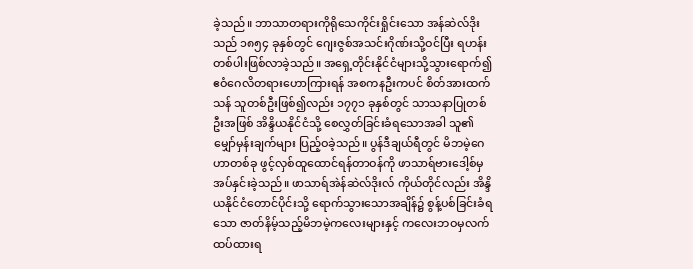ခဲ့သည်။ ဘာသာတရားကိုရိုသေကိုင်းရှိုင်းသော အန်ဆဲလ်ဒိုးသည် ၁၈၅၄ ခုနှစ်တွင် ဂျေးဇွစ်အသင်းဂိုဏ်းသို့ဝင်ပြီး ရဟန်း တစ်ပါးဖြစ်လာခဲ့သည်။ အရှေ့တိုင်းနိုင်ငံများသို့သွားရောက်၍ ဧဝံဂေလိတရားဟောကြားရန် အစကနဦးကပင် စိတ်အားထက်သန် သူတစ်ဦးဖြစ်၍လည်း ၁၇၇၁ ခုနှစ်တွင် သာသနာပြုတစ်ဦးအဖြစ် အိန္ဒိယနိုင်ငံသို့ စေလွှတ်ခြင်းခံရသောအခါ သူ၏မျှော်မှန်းချက်များ ပြည့်ဝခဲ့သည်။ ပွန်ဒီချယ်ရီတွင် မိဘမဲ့ဂေဟာတစ်ခု ဖွင့်လှစ်ထူထောင်ရန်တာဝန်ကို ဖာသာရ်ဗားဒေါ့စ်မှအပ်နှင်းခဲ့သည်။ ဖာသာရ်အဲန်ဆဲလ်ဒိုးလ် ကိုယ်တိုင်လည်း အိန္ဒိယနိုင်ငံတောင်ပိုင်းသို့ ရောက်သွားသောအချိန်၌ စွန့်ပစ်ခြင်းခံရသော ဇာတ်နိမ့်သည့်မိဘမဲ့ကလေးများနှင့် ကလေးဘဝမှလက်ထပ်ထားရ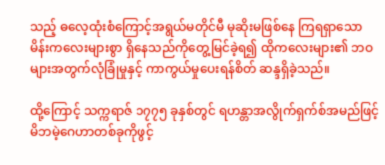သည့် ဓလေ့ထုံးစံကြောင့်အရွယ်မတိုင်မီ မုဆိုးမဖြစ်နေ ကြရရှာသော မိန်းကလေးများစွာ ရှိနေသည်ကိုတွေ့မြင်ခဲ့ရ၍ ထိုကလေးများ၏ ဘဝများအတွက်လုံခြုံမှုနှင့် ကာကွယ်မှုပေးရန်စိတ် ဆန္ဒရှိခဲ့သည်။

ထို့ကြောင့် သက္ကရာဇ် ၁၇၇၅ ခုနှစ်တွင် ရဟန္တာအလွိုက်ရှက်စ်အမည်ဖြင့် မိဘမဲ့ဂေဟာတစ်ခုကိုဖွင့်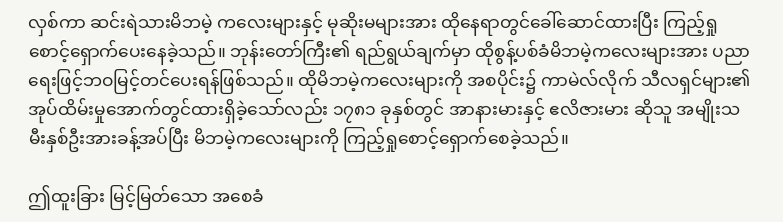လှစ်ကာ ဆင်းရဲသားမိဘမဲ့ ကလေးများနှင့် မုဆိုးမများအား ထိုနေရာတွင်ခေါ်ဆောင်ထားပြီး ကြည့်ရှုစောင့်ရှောက်ပေးနေခဲ့သည်။ ဘုန်းတော်ကြီး၏ ရည်ရွယ်ချက်မှာ ထိုစွန့်ပစ်ခံမိဘမဲ့ကလေးများအား ပညာရေးဖြင့်ဘဝမြင့်တင်ပေးရန်ဖြစ်သည်။ ထိုမိဘမဲ့ကလေးများကို အစပိုင်း၌ ကာမဲလ်လိုက် သီလရှင်များ၏အုပ်ထိမ်းမှုအောက်တွင်ထားရှိခဲ့သော်လည်း ၁၇၈၁ ခုနှစ်တွင် အာနားမားနှင့် ဧလိဇားမား ဆိုသူ အမျိုးသမီးနှစ်ဦးအားခန့်အပ်ပြီး မိဘမဲ့ကလေးများကို ကြည့်ရှုစောင့်ရှောက်စေခဲ့သည်။

ဤထူးခြား မြင့်မြတ်သော အစေခံ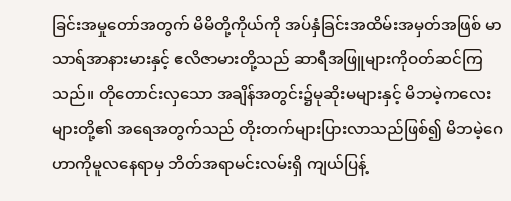ခြင်းအမှုတော်အတွက် မိမိတို့ကိုယ်ကို အပ်နှံခြင်းအထိမ်းအမှတ်အဖြစ် မာသာရ်အာနားမားနှင့် ဧလိဇာမားတို့သည် ဆာရီအဖြူများကိုဝတ်ဆင်ကြသည်။ တိုတောင်းလှသော အချိန်အတွင်း၌မုဆိုးမများနှင့် မိဘမဲ့ကလေးများတို့၏ အရေအတွက်သည် တိုးတက်များပြားလာသည်ဖြစ်၍ မိဘမဲ့ဂေဟာကိုမူလနေရာမှ ဘိတ်အရာမင်းလမ်းရှိ ကျယ်ပြန့်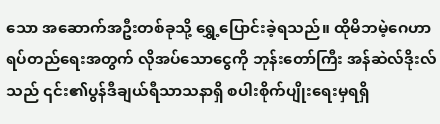သော အဆောက်အဦးတစ်ခုသို့ ရွှေ့ပြောင်းခဲ့ရသည်။ ထိုမိဘမဲ့ဂေဟာ ရပ်တည်ရေးအတွက် လိုအပ်သောငွေကို ဘုန်းတော်ကြီး အန်ဆဲလ်ဒိုးလ်သည် ၎င်း၏ပွန်ဒီချယ်ရီသာသနာရှိ စပါးစိုက်ပျိုးရေးမှရရှိ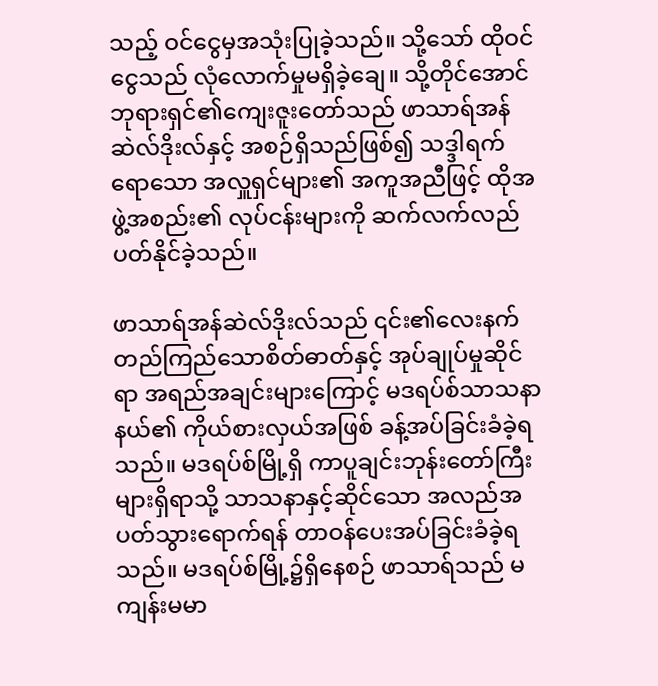သည့် ဝင်ငွေမှအသုံးပြုခဲ့သည်။ သို့သော် ထိုဝင်ငွေသည် လုံလောက်မှုမရှိခဲ့ချေ။ သို့တိုင်အောင်ဘုရားရှင်၏ကျေးဇူးတော်သည် ဖာသာရ်အန်ဆဲလ်ဒိုးလ်နှင့် အစဉ်ရှိသည်ဖြစ်၍ သဒ္ဒါရက်ရောသော အလှူရှင်များ၏ အကူအညီဖြင့် ထိုအဖွဲ့အစည်း၏ လုပ်ငန်းများကို ဆက်လက်လည်ပတ်နိုင်ခဲ့သည်။

ဖာသာရ်အန်ဆဲလ်ဒိုးလ်သည် ၎င်း၏လေးနက် တည်ကြည်သောစိတ်ဓာတ်နှင့် အုပ်ချုပ်မှုဆိုင်ရာ အရည်အချင်းများကြောင့် မဒရပ်စ်သာသနာနယ်၏ ကိုယ်စားလှယ်အဖြစ် ခန့်အပ်ခြင်းခံခဲ့ရသည်။ မဒရပ်စ်မြို့ရှိ ကာပူချင်းဘုန်းတော်ကြီးများရှိရာသို့ သာသနာနှင့်ဆိုင်သော အလည်အပတ်သွားရောက်ရန် တာဝန်ပေးအပ်ခြင်းခံခဲ့ရသည်။ မဒရပ်စ်မြို့၌ရှိနေစဉ် ဖာသာရ်သည် မကျန်းမမာ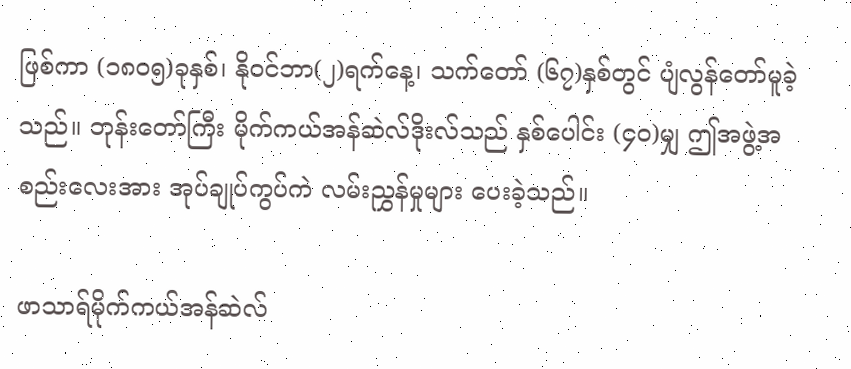ဖြစ်ကာ (၁၈၀၅)ခုနှစ်၊ နိုဝင်ဘာ(၂)ရက်နေ့၊ သက်တော် (၆၇)နှစ်တွင် ပျံလွန်တော်မူခဲ့သည်။ ဘုန်းတော်ကြီး မိုက်ကယ်အန်ဆဲလ်ဒိုးလ်သည် နှစ်ပေါင်း (၄၀)မျှ ဤအဖွဲ့အစည်းလေးအား အုပ်ချုပ်ကွပ်ကဲ လမ်းညွှန်မှုများ ပေးခဲ့သည်။

ဖာသာရ်မိုက်ကယ်အန်ဆဲလ်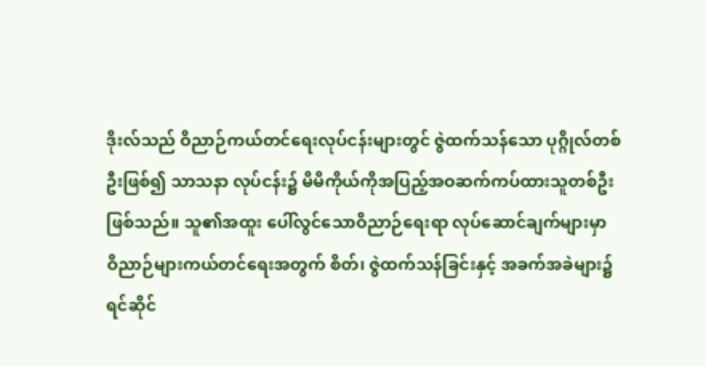ဒိုးလ်သည် ဝိညာဉ်ကယ်တင်ရေးလုပ်ငန်းများတွင် ဇွဲထက်သန်သော ပုဂ္ဂိုလ်တစ်ဦးဖြစ်၍ သာသနာ လုပ်ငန်း၌ မိမိကိုယ်ကိုအပြည့်အဝဆက်ကပ်ထားသူတစ်ဦးဖြစ်သည်။ သူ၏အထူး ပေါ်လွင်သောဝိညာဉ်ရေးရာ လုပ်ဆောင်ချက်များမှာ ဝိညာဉ်များကယ်တင်ရေးအတွက် စိတ်၊ ဇွဲထက်သန်ခြင်းနှင့် အခက်အခဲများ၌ ရင်ဆိုင်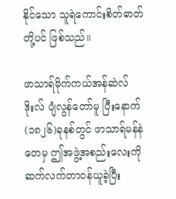နိုင်သော သူရဲကောင်းစိတ်ဓာတ်တို့ပင် ဖြစ်သည်။

ဖာသာရ်မိုက်ကယ်အန်ဆဲလ်ဒိုးလ် ပျံလွန်တော်မူ ပြီးနောက် (၁၈၂၆)ခုနစ်တွင် ဖာသာရ်မန်နဲတေမှ ဤအဖွဲ့အစည်းလေးကို ဆက်လက်တာဝန်ယူခဲ့ပြီး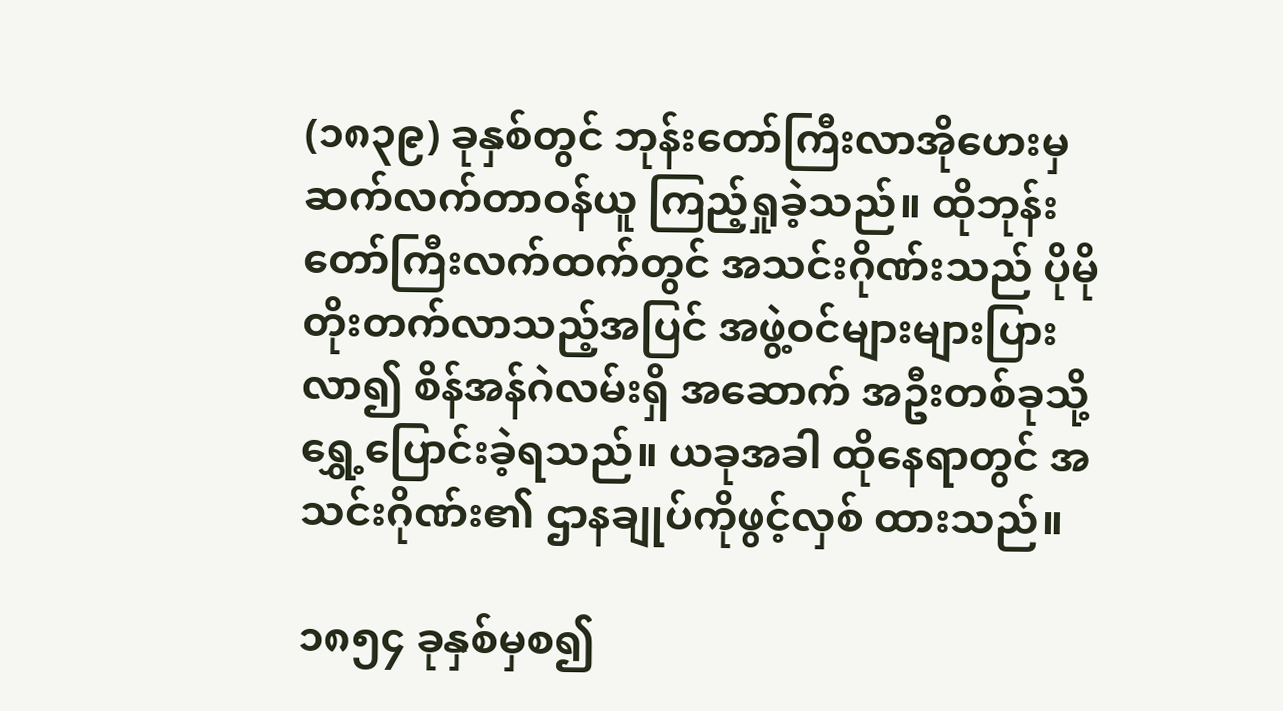(၁၈၃၉) ခုနှစ်တွင် ဘုန်းတော်ကြီးလာအိုဟေးမှ ဆက်လက်တာဝန်ယူ ကြည့်ရှုခဲ့သည်။ ထိုဘုန်းတော်ကြီးလက်ထက်တွင် အသင်းဂိုဏ်းသည် ပိုမိုတိုးတက်လာသည့်အပြင် အဖွဲ့ဝင်များများပြားလာ၍ စိန်အန်ဂဲလမ်းရှိ အဆောက် အဦးတစ်ခုသို့ ရွှေ့ပြောင်းခဲ့ရသည်။ ယခုအခါ ထိုနေရာတွင် အသင်းဂိုဏ်း၏ ဌာနချုပ်ကိုဖွင့်လှစ် ထားသည်။

၁၈၅၄ ခုနှစ်မှစ၍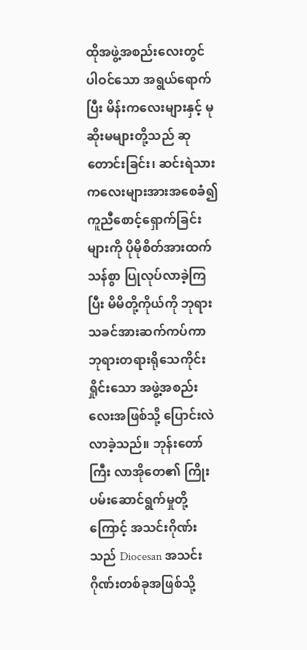ထိုအဖွဲ့အစည်းလေးတွင် ပါဝင်သော အရွယ်ရောက်ပြီး မိန်းကလေးများနှင့် မုဆိုးမများတို့သည် ဆုတောင်းခြင်း၊ ဆင်းရဲသား ကလေးများအားအစေခံ၍ ကူညီစောင့်ရှောက်ခြင်းများကို ပိုမိုစိတ်အားထက်သန်စွာ ပြုလုပ်လာခဲ့ကြပြီး မိမိတို့ကိုယ်ကို ဘုရားသခင်အားဆက်ကပ်ကာ ဘုရားတရားရိုသေကိုင်းရှိုင်းသော အဖွဲ့အစည်းလေးအဖြစ်သို့ ပြောင်းလဲလာခဲ့သည်။ ဘုန်းတော်ကြီး လာအိုတေ၏ ကြိုးပမ်းဆောင်ရွက်မှုတို့ကြောင့် အသင်းဂိုဏ်းသည် Diocesan အသင်းဂိုဏ်းတစ်ခုအဖြစ်သို့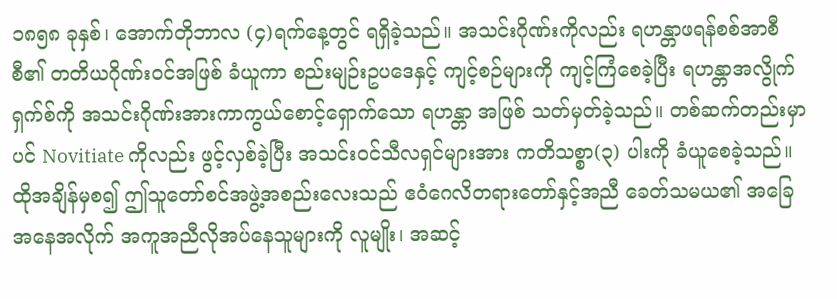၁၈၅၈ ခုနှစ်၊ အောက်တိုဘာလ (၄)ရက်နေ့တွင် ရရှိခဲ့သည်။ အသင်းဂိုဏ်းကိုလည်း ရဟန္တာဖရန်စစ်အာစီစီ၏ တတိယဂိုဏ်းဝင်အဖြစ် ခံယူကာ စည်းမျဉ်းဥပဒေနှင့် ကျင့်စဉ်များကို ကျင့်ကြံစေခဲ့ပြီး ရဟန္တာအလွိုက်ရှက်စ်ကို အသင်းဂိုဏ်းအားကာကွယ်စောင့်ရှောက်သော ရဟန္တာ အဖြစ် သတ်မှတ်ခဲ့သည်။ တစ်ဆက်တည်းမှာပင် Novitiate ကိုလည်း ဖွင့်လှစ်ခဲ့ပြီး အသင်းဝင်သီလရှင်များအား ကတိသစ္စာ(၃) ပါးကို ခံယူစေခဲ့သည်။ ထိုအချိန်မှစ၍ ဤသူတော်စင်အဖွဲ့အစည်းလေးသည် ဧဝံဂေလိတရားတော်နှင့်အညီ ခေတ်သမယ၏ အခြေအနေအလိုက် အကူအညီလိုအပ်နေသူများကို လူမျိုး၊ အဆင့်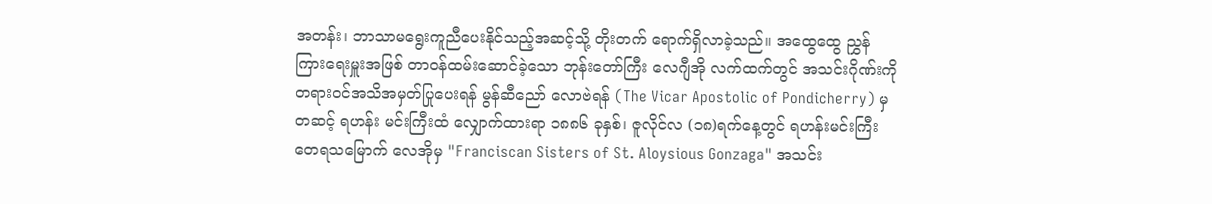အတန်း၊ ဘာသာမရွေးကူညီပေးနိုင်သည့်အဆင့်သို့ တိုးတက် ရောက်ရှိလာခဲ့သည်။ အထွေထွေ ညွှန်ကြားရေးမှူးအဖြစ် တာဝန်ထမ်းဆောင်ခဲ့သော ဘုန်းတော်ကြီး လေဂျီအို လက်ထက်တွင် အသင်းဂိုဏ်းကို တရားဝင်အသိအမှတ်ပြုပေးရန် မွန်ဆီညော် လောဗဲရန် (The Vicar Apostolic of Pondicherry) မှတဆင့် ရဟန်း မင်းကြီးထံ လျှောက်ထားရာ ၁၈၈၆ ခုနှစ်၊ ဇူလိုင်လ (၁၈)ရက်နေ့တွင် ရဟန်းမင်းကြီး တေရသမြောက် လေအိုမှ "Franciscan Sisters of St. Aloysious Gonzaga" အသင်း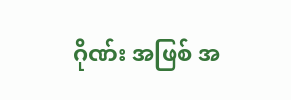ဂိုဏ်း အဖြစ် အ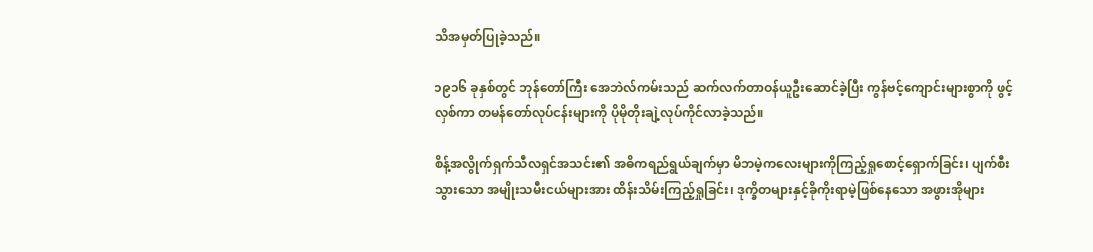သိအမှတ်ပြုခဲ့သည်။

၁၉၁၆ ခုနှစ်တွင် ဘုန်တော်ကြီး အေဘဲလ်ကမ်းသည် ဆက်လက်တာဝန်ယူဦးဆောင်ခဲ့ပြီး ကွန်ဗင့်ကျောင်းများစွာကို ဖွင့်လှစ်ကာ တမန်တော်လုပ်ငန်းများကို ပိုမိုတိုးချဲ့လုပ်ကိုင်လာခဲ့သည်။

စိန့်အလွိုက်ရှက်သီလရှင်အသင်း၏ အဓိကရည်ရွယ်ချက်မှာ မိဘမဲ့ကလေးများကိုကြည့်ရှုစောင့်ရှောက်ခြင်း၊ ပျက်စီးသွားသော အမျိုးသမီးငယ်များအား ထိန်းသိမ်းကြည့်ရှုခြင်း၊ ဒုက္ခိတများနှင့်ခိုကိုးရာမဲ့ဖြစ်နေသော အဖွားအိုများ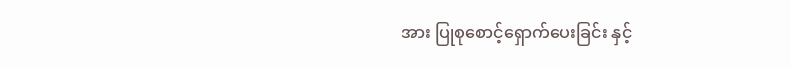အား ပြုစုစောင့်ရှောက်ပေးခြင်း နှင့်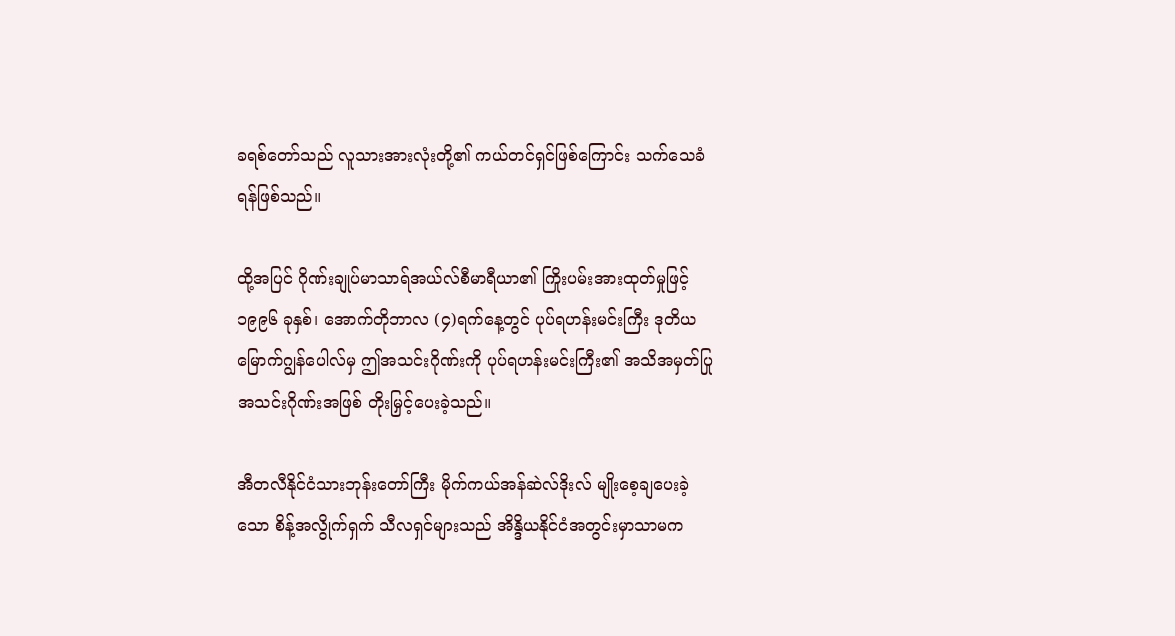ခရစ်တော်သည် လူသားအားလုံးတို့၏ ကယ်တင်ရှင်ဖြစ်ကြောင်း သက်သေခံရန်ဖြစ်သည်။

ထို့အပြင် ဂိုဏ်းချုပ်မာသာရ်အယ်လ်စီမာရီယာ၏ ကြိုးပမ်းအားထုတ်မှုဖြင့် ၁၉၉၆ ခုနှစ်၊ အောက်တိုဘာလ (၄)ရက်နေ့တွင် ပုပ်ရဟန်းမင်းကြီး ဒုတိယမြောက်ဂျွန်ပေါလ်မှ ဤအသင်းဂိုဏ်းကို ပုပ်ရဟန်းမင်းကြီး၏ အသိအမှတ်ပြုအသင်းဂိုဏ်းအဖြစ် တိုးမြှင့်ပေးခဲ့သည်။

အီတလီနိုင်ငံသားဘုန်းတော်ကြီး မိုက်ကယ်အန်ဆဲလ်ဒိုးလ် မျိုးစေ့ချပေးခဲ့သော စိန့်အလွိုက်ရှက် သီလရှင်များသည် အိန္ဒိယနိုင်ငံအတွင်းမှာသာမက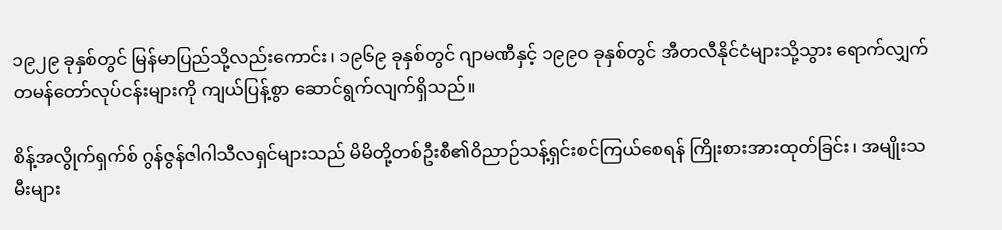၁၉၂၉ ခုနှစ်တွင် မြန်မာပြည်သို့လည်းကောင်း၊ ၁၉၆၉ ခုနှစ်တွင် ဂျာမဏီနှင့် ၁၉၉ဝ ခုနှစ်တွင် အီတလီနိုင်ငံများသို့သွား ရောက်လျှက် တမန်တော်လုပ်ငန်းများကို ကျယ်ပြန့်စွာ ဆောင်ရွက်လျက်ရှိသည်။

စိန့်အလွိုက်ရှက်စ် ဂွန်ဇွန်ဇါဂါသီလရှင်များသည် မိမိတို့တစ်ဦးစီ၏ဝိညာဉ်သန့်ရှင်းစင်ကြယ်စေရန် ကြိုးစားအားထုတ်ခြင်း၊ အမျိုးသမီးများ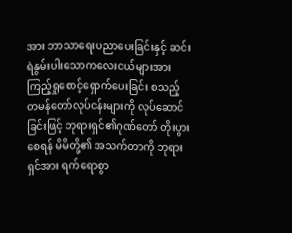အား ဘာသာရေးပညာပေးခြင်းနှင့် ဆင်းရဲနွမ်းပါးသောကလေးငယ်များအား ကြည့်ရှုစောင့်ရှောက်ပေးခြင်း စသည့် တမန်တော်လုပ်ငန်းများကို လုပ်ဆောင်ခြင်းဖြင့် ဘုရားရှင်၏ဂုဏ်တော် တိုးပွားစေရန် မိမိတို့၏ အသက်တာကို ဘုရားရှင်အား ရက်ရောစွာ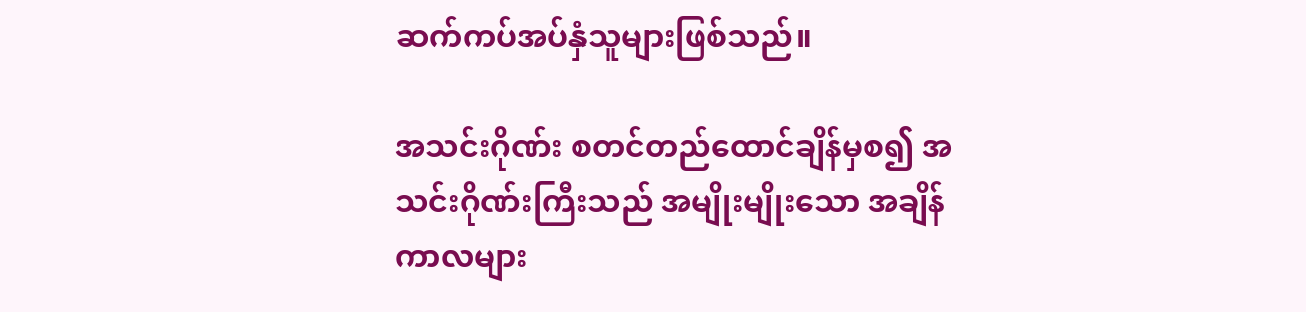ဆက်ကပ်အပ်နှံသူများဖြစ်သည်။

အသင်းဂိုဏ်း စတင်တည်ထောင်ချိန်မှစ၍ အသင်းဂိုဏ်းကြီးသည် အမျိုးမျိုးသော အချိန်ကာလများ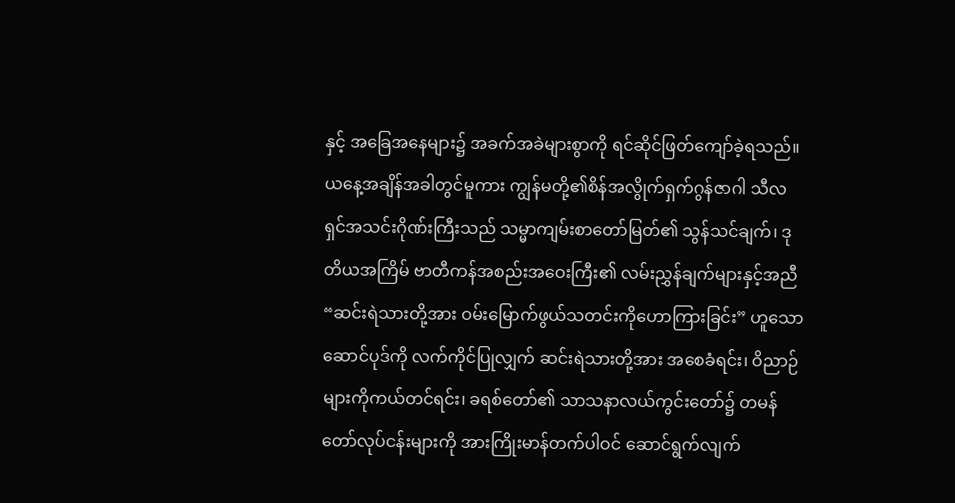နှင့် အခြေအနေများ၌ အခက်အခဲများစွာကို ရင်ဆိုင်ဖြတ်ကျော်ခဲ့ရသည်။ ယနေ့အချိန်အခါတွင်မူကား ကျွန်မတို့၏စိန်အလွိုက်ရှက်ဂွန်ဇာဂါ သီလရှင်အသင်းဂိုဏ်းကြီးသည် သမ္မာကျမ်းစာတော်မြတ်၏ သွန်သင်ချက်၊ ဒုတိယအကြိမ် ဗာတီကန်အစည်းအဝေးကြီး၏ လမ်းညွှန်ချက်များနှင့်အညီ “ဆင်းရဲသားတို့အား ဝမ်းမြောက်ဖွယ်သတင်းကိုဟောကြားခြင်း” ဟူသော ဆောင်ပုဒ်ကို လက်ကိုင်ပြုလျှက် ဆင်းရဲသားတို့အား အစေခံရင်း၊ ဝိညာဉ်များကိုကယ်တင်ရင်း၊ ခရစ်တော်၏ သာသနာလယ်ကွင်းတော်၌ တမန်တော်လုပ်ငန်းများကို အားကြိုးမာန်တက်ပါဝင် ဆောင်ရွက်လျက်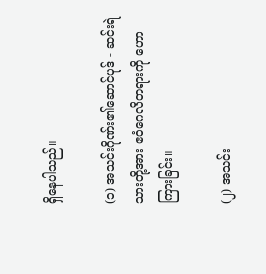ရှိနေပါသည်။

(၁) အသင်းဂိုဏ်း၏ဆောင်ပုဒ် - ဆင်းရဲသားတို့အား ဧဝံဂေလိတရားကို ဟောကြားခြင်း။

(၂) အသင်း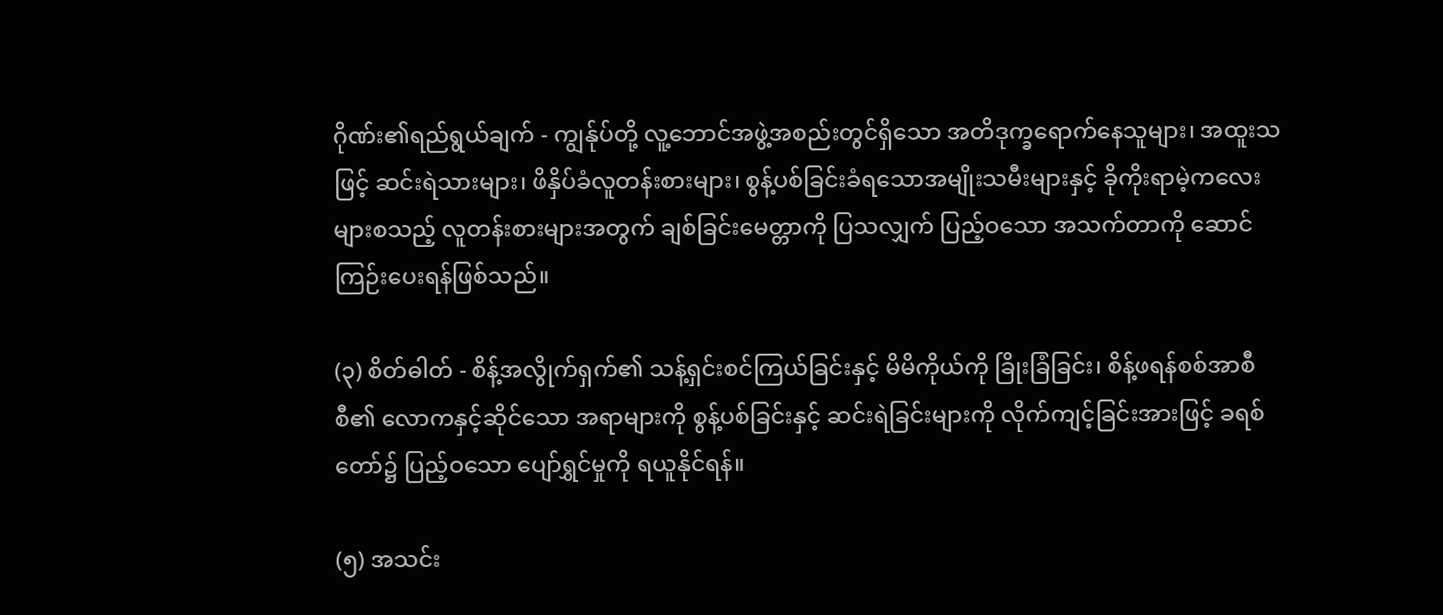ဂိုဏ်း၏ရည်ရွယ်ချက် - ကျွန်ုပ်တို့ လူ့ဘောင်အဖွဲ့အစည်းတွင်ရှိသော အတိဒုက္ခရောက်နေသူများ၊ အထူးသဖြင့် ဆင်းရဲသားများ၊ ဖိနှိပ်ခံလူတန်းစားများ၊ စွန့်ပစ်ခြင်းခံရသောအမျိုးသမီးများနှင့် ခိုကိုးရာမဲ့ကလေးများစသည့် လူတန်းစားများအတွက် ချစ်ခြင်းမေတ္တာကို ပြသလျှက် ပြည့်ဝသော အသက်တာကို ဆောင်ကြဉ်းပေးရန်ဖြစ်သည်။

(၃) စိတ်ဓါတ် - စိန့်အလွိုက်ရှက်၏ သန့်ရှင်းစင်ကြယ်ခြင်းနှင့် မိမိကိုယ်ကို ခြိုးခြံခြင်း၊ စိန့်ဖရန်စစ်အာစီစီ၏ လောကနှင့်ဆိုင်သော အရာများကို စွန့်ပစ်ခြင်းနှင့် ဆင်းရဲခြင်းများကို လိုက်ကျင့်ခြင်းအားဖြင့် ခရစ်တော်၌ ပြည့်ဝသော ပျော်ရွှင်မှုကို ရယူနိုင်ရန်။

(၅) အသင်း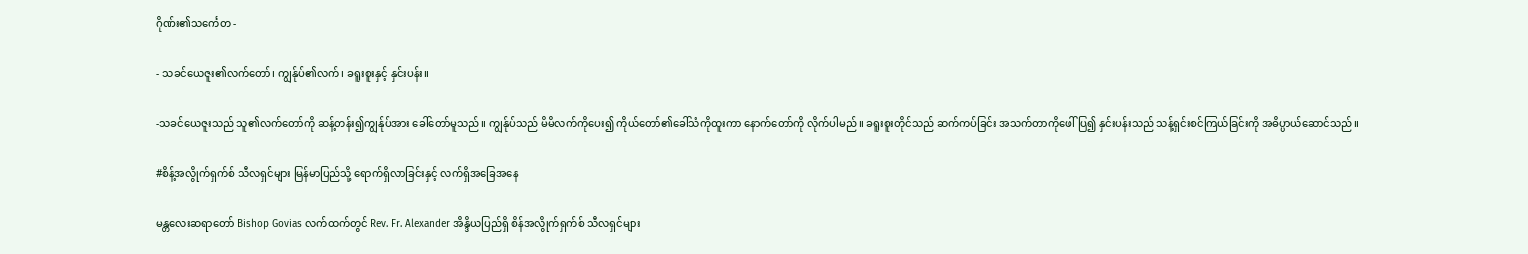ဂိုဏ်း၏သင်္ကေတ -

- သခင်ယေဇူး၏လက်တော်၊ ကျွန်ုပ်၏လက်၊ ခရူးစူးနှင့် နှင်းပန်း။

-သခင်ယေဇူးသည် သူ၏လက်တော်ကို ဆန့်တန်း၍ကျွန်ုပ်အား ခေါ်တော်မူသည်။ ကျွန်ုပ်သည် မိမိလက်ကိုပေး၍ ကိုယ်တော်၏ခေါ်သံကိုထူးကာ နောက်တော်ကို လိုက်ပါမည်။ ခရူးစူးတိုင်သည် ဆက်ကပ်ခြင်း အသက်တာကိုဖေါ်ပြ၍ နှင်းပန်းသည် သန့်ရှင်းစင်ကြယ်ခြင်းကို အဓိပ္ပာယ်ဆောင်သည်။

#စိန့်အလွိုက်ရှက်စ် သီလရှင်များ မြန်မာပြည်သို့ ရောက်ရှိလာခြင်းနှင့် လက်ရှိအခြေအနေ

မန္တလေးဆရာတော် Bishop Govias လက်ထက်တွင် Rev. Fr. Alexander အိန္ဒိယပြည်ရှိ စိန်အလွိုက်ရှက်စ် သီလရှင်များ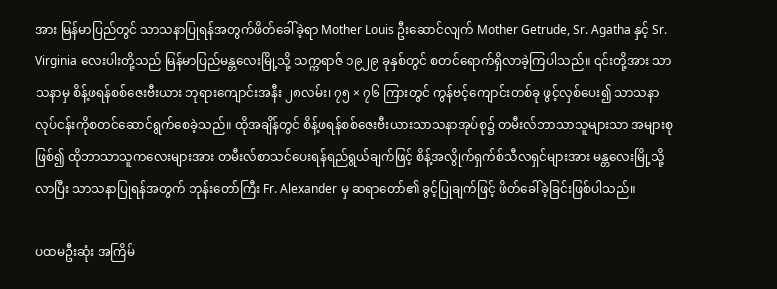အား မြန်မာပြည်တွင် သာသနာပြုရန်အတွက်ဖိတ်ခေါ်ခဲ့ရာ Mother Louis ဦးဆောင်လျက် Mother Getrude, Sr. Agatha နှင့် Sr. Virginia လေးပါးတို့သည် မြန်မာပြည်မန္တလေးမြို့သို့ သက္ကရာဇ် ၁၉၂၉ ခုနှစ်တွင် စတင်ရောက်ရှိလာခဲ့ကြပါသည်။ ၎င်းတို့အား သာသနာမှ စိန့်ဖရန်စစ်ဇေးဗီးယား ဘုရားကျောင်းအနီး ၂၈လမ်း၊ ၇၅ × ၇၆ ကြားတွင် ကွန်ဗင့်ကျောင်းတစ်ခု ဖွင့်လှစ်ပေး၍ သာသနာလုပ်ငန်းကိုစတင်ဆောင်ရွက်စေခဲ့သည်။ ထိုအချိန်တွင် စိန့်ဖရန်စစ်ဇေးဗီးယားသာသနာအုပ်စု၌ တမီးလ်ဘာသာသူများသာ အများစုဖြစ်၍ ထိုဘာသာသူကလေးများအား တမီးလ်စာသင်ပေးရန်ရည်ရွယ်ချက်ဖြင့် စိန့်အလွိုက်ရှက်စ်သီလရှင်များအား မန္တလေးမြို့သို့လာပြီး သာသနာပြုရန်အတွက် ဘုန်းတော်ကြီး Fr. Alexander မှ ဆရာတော်၏ ခွင့်ပြုချက်ဖြင့် ဖိတ်ခေါ်ခဲ့ခြင်းဖြစ်ပါသည်။

ပထမဦးဆုံး အကြိမ်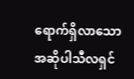ရောက်ရှိလာသော အဆိုပါသီလရှင်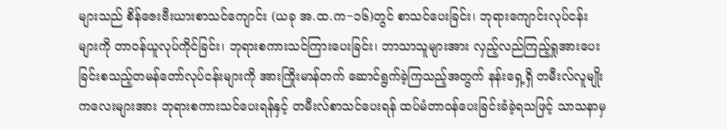များသည် စိန်ဇေးဗီးယားစာသင်ကျောင်း (ယခု အ.ထ.က−၁၆)တွင် စာသင်ပေးခြင်း၊ ဘုရားကျောင်းလုပ်ငန်းများကို တာ၀န်ယူလုပ်ကိုင်ခြင်း၊ ဘုရားစကားသင်ကြားပေးခြင်း၊ ဘာသာသူများအား လှည့်လည်ကြည့်ရှုအားပေးခြင်းစသည့်တမန်တော်လုပ်ငန်းများကို အားကြိုးမာန်တက် ဆောင်ရွက်ခဲ့ကြသည့်အတွက် နန်းရှေ့ရှိ တမီးလ်လူမျိုး ကလေးများအား ဘုရားစကားသင်ပေးရန်နှင့် တမီးလ်စာသင်ပေးရန် ထပ်မံတာဝန်ပေးခြင်းခံခဲ့ရသဖြင့် သာသနာမှ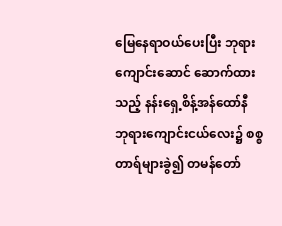မြေနေရာဝယ်ပေးပြီး ဘုရားကျောင်းဆောင် ဆောက်ထားသည့် နန်းရှေ့စိန့်အန်ထော်နီ ဘုရားကျောင်းငယ်လေး၌ စစ္စတာရ်များခွဲ၍ တမန်တော်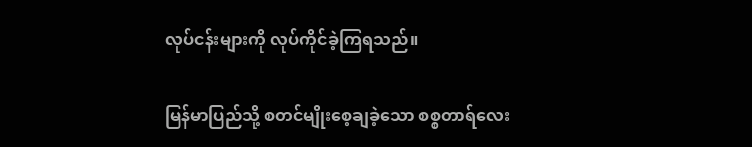လုပ်ငန်းများကို လုပ်ကိုင်ခဲ့ကြရသည်။

မြန်မာပြည်သို့ စတင်မျိုးစေ့ချခဲ့သော စစ္စတာရ်လေး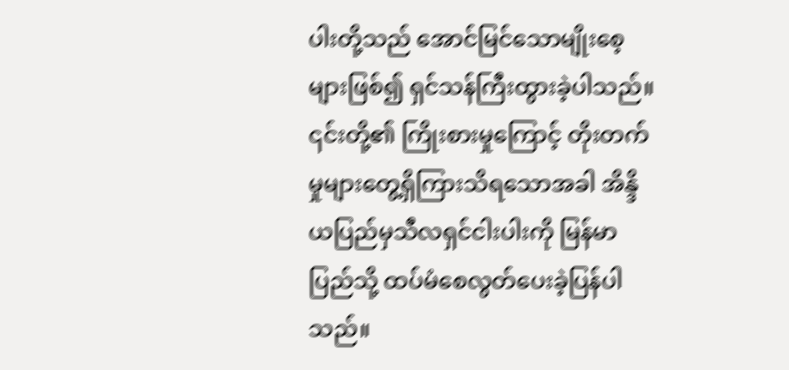ပါးတို့သည် အောင်မြင်သောမျိုးစေ့များဖြစ်၍ ရှင်သန်ကြီးထွားခဲ့ပါသည်။ ၎င်းတို့၏ ကြိုးစားမှုကြောင့် တိုးတက်မှုများတွေ့ရှိကြားသိရသောအခါ အိန္ဒိယပြည်မှသီလရှင်ငါးပါးကို မြန်မာပြည်သို့ ထပ်မံစေလွတ်ပေးခဲ့ပြန်ပါသည်။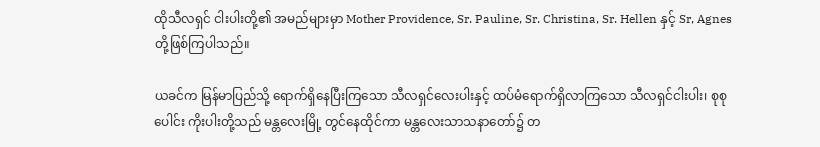ထိုသီလရှင် ငါးပါးတို့၏ အမည်များမှာ Mother Providence, Sr. Pauline, Sr. Christina, Sr. Hellen နှင့် Sr, Agnes တို့ဖြစ်ကြပါသည်။

ယခင်က မြန်မာပြည်သို့ ရောက်ရှိနေပြီးကြသော သီလရှင်လေးပါးနှင့် ထပ်မံရောက်ရှိလာကြသော သီလရှင်ငါးပါး၊ စုစုပေါင်း ကိုးပါးတို့သည် မန္တလေးမြို့ တွင်နေထိုင်ကာ မန္တလေးသာသနာတော်၌ တ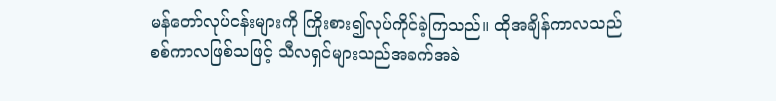မန်တော်လုပ်ငန်းများကို ကြိုးစား၍လုပ်ကိုင်ခဲ့ကြသည်။ ထိုအချိန်ကာလသည် စစ်ကာလဖြစ်သဖြင့် သီလရှင်များသည်အခက်အခဲ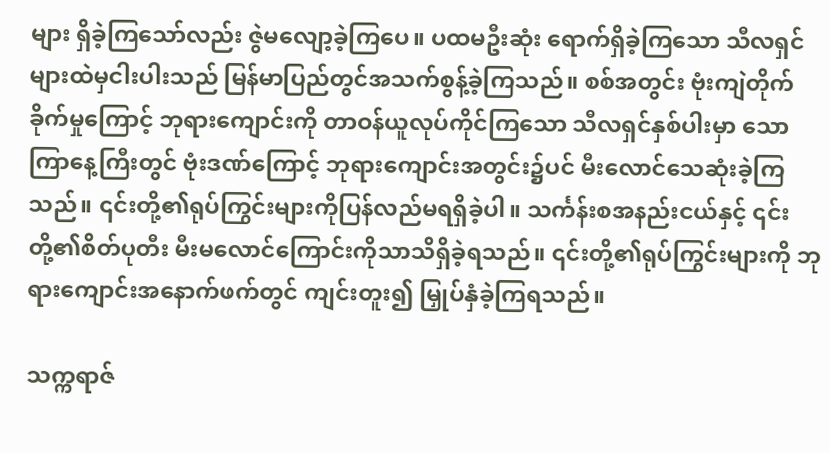များ ရှိခဲ့ကြသော်လည်း ဇွဲမလျော့ခဲ့ကြပေ။ ပထမဦးဆုံး ရောက်ရှိခဲ့ကြသော သီလရှင်များထဲမှငါးပါးသည် မြန်မာပြည်တွင်အသက်စွန့်ခဲ့ကြသည်။ စစ်အတွင်း ဗုံးကျဲတိုက်ခိုက်မှုကြောင့် ဘုရားကျောင်းကို တာဝန်ယူလုပ်ကိုင်ကြသော သီလရှင်နှစ်ပါးမှာ သောကြာနေ့ကြီးတွင် ဗုံးဒဏ်ကြောင့် ဘုရားကျောင်းအတွင်း၌ပင် မီးလောင်သေဆုံးခဲ့ကြသည်။ ၎င်းတို့၏ရုပ်ကြွင်းများကိုပြန်လည်မရရှိခဲ့ပါ။ သင်္ကန်းစအနည်းငယ်နှင့် ၎င်းတို့၏စိတ်ပုတီး မီးမလောင်ကြောင်းကိုသာသိရှိခဲ့ရသည်။ ၎င်းတို့၏ရုပ်ကြွင်းများကို ဘုရားကျောင်းအနောက်ဖက်တွင် ကျင်းတူး၍ မြှုပ်နှံခဲ့ကြရသည်။

သက္ကရာဇ်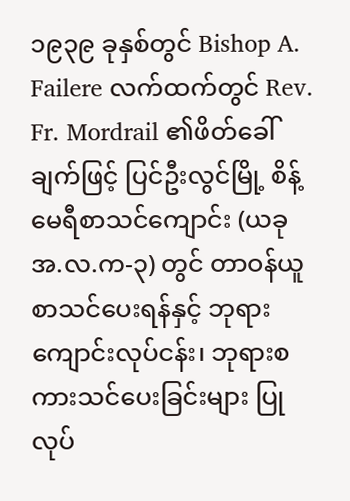၁၉၃၉ ခုနှစ်တွင် Bishop A. Failere လက်ထက်တွင် Rev. Fr. Mordrail ၏ဖိတ်ခေါ်ချက်ဖြင့် ပြင်ဦးလွင်မြို့ စိန့်မေရီစာသင်ကျောင်း (ယခု အ.လ.က-၃) တွင် တာဝန်ယူစာသင်ပေးရန်နှင့် ဘုရားကျောင်းလုပ်ငန်း၊ ဘုရားစကားသင်ပေးခြင်းများ ပြုလုပ်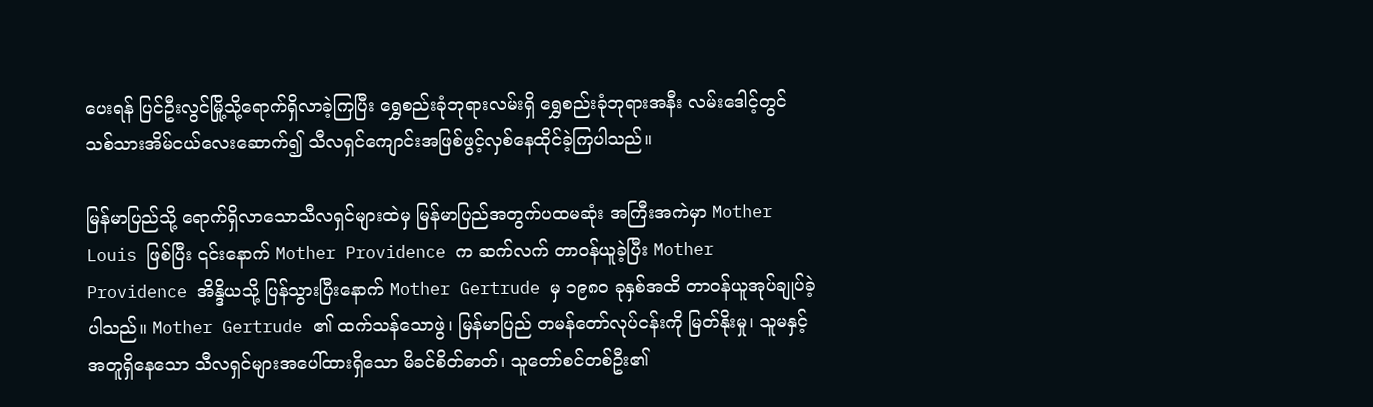ပေးရန် ပြင်ဦးလွင်မြို့သို့ရောက်ရှိလာခဲ့ကြပြီး ရွှေစည်းခုံဘုရားလမ်းရှိ ရွှေစည်းခုံဘုရားအနီး လမ်းဒေါင့်တွင် သစ်သားအိမ်ငယ်လေးဆောက်၍ သီလရှင်ကျောင်းအဖြစ်ဖွင့်လှစ်နေထိုင်ခဲ့ကြပါသည်။

မြန်မာပြည်သို့ ရောက်ရှိလာသောသီလရှင်များထဲမှ မြန်မာပြည်အတွက်ပထမဆုံး အကြီးအကဲမှာ Mother Louis ဖြစ်ပြီး ၎င်းနောက် Mother Providence က ဆက်လက် တာဝန်ယူခဲ့ပြီး Mother Providence အိန္ဒိယသို့ ပြန်သွားပြီးနောက် Mother Gertrude မှ ၁၉၈၀ ခုနှစ်အထိ တာဝန်ယူအုပ်ချုပ်ခဲ့ပါသည်။ Mother Gertrude ၏ ထက်သန်သောဖွဲ၊ မြန်မာပြည် တမန်တော်လုပ်ငန်းကို မြတ်နိုးမှု၊ သူမနှင့်အတူရှိနေသော သီလရှင်များအပေါ်ထားရှိသော မိခင်စိတ်ဓာတ်၊ သူတော်စင်တစ်ဦး၏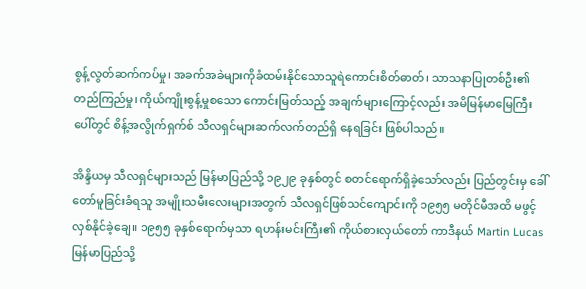စွန့်လွတ်ဆက်ကပ်မှု၊ အခက်အခဲများကိုခံထမ်းနိုင်သောသူရဲကောင်းစိတ်ဓာတ်၊ သာသနာပြုတစ်ဦး၏တည်ကြည်မှု၊ ကိုယ်ကျိုးစွန့်မှုစသော ကောင်းမြတ်သည့် အချက်များကြောင့်လည်း အမိမြန်မာမြေကြီးပေါ်တွင် စိန့်အလွိုက်ရှက်စ် သီလရှင်များဆက်လက်တည်ရှိ နေရခြင်း ဖြစ်ပါသည်။

အိန္ဒိယမှ သီလရှင်များသည် မြန်မာပြည်သို့ ၁၉၂၉ ခုနှစ်တွင် စတင်ရောက်ရှိခဲ့သော်လည်း ပြည်တွင်းမှ ခေါ်တော်မူခြင်းခံရသူ အမျိုးသမီးလေးများအတွက် သီလရှင်ဖြစ်သင်ကျောင်းကို ၁၉၅၅ မတိုင်မီအထိ မဖွင့်လှစ်နိုင်ခဲ့ချေ။ ၁၉၅၅ ခုနှစ်ရောက်မှသာ ရဟန်းမင်းကြီး၏ ကိုယ်စားလှယ်တော် ကာဒီနယ် Martin Lucas မြန်မာပြည်သို့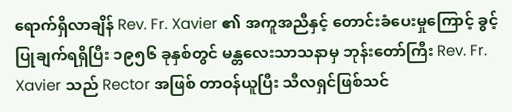ရောက်ရှိလာချိန် Rev. Fr. Xavier ၏ အကူအညီနှင့် တောင်းခံပေးမှုကြောင့် ခွင့်ပြုချက်ရရှိပြီး ၁၉၅၆ ခုနှစ်တွင် မန္တလေးသာသနာမှ ဘုန်းတော်ကြီး Rev. Fr. Xavier သည် Rector အဖြစ် တာဝန်ယူပြီး သီလရှင်ဖြစ်သင်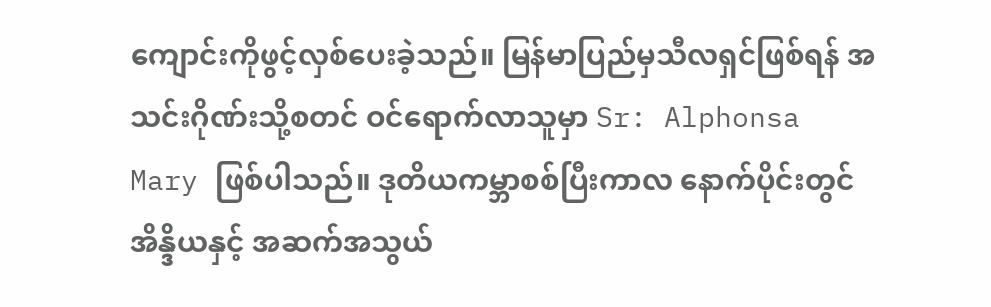ကျောင်းကိုဖွင့်လှစ်ပေးခဲ့သည်။ မြန်မာပြည်မှသီလရှင်ဖြစ်ရန် အသင်းဂိုဏ်းသို့စတင် ဝင်ရောက်လာသူမှာ Sr: Alphonsa Mary ဖြစ်ပါသည်။ ဒုတိယကမ္ဘာစစ်ပြီးကာလ နောက်ပိုင်းတွင် အိန္ဒိယနှင့် အဆက်အသွယ်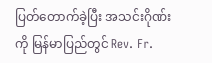ပြတ်တောက်ခဲ့ပြီး အသင်းဂိုဏ်းကို မြန်မာပြည်တွင် Rev. Fr.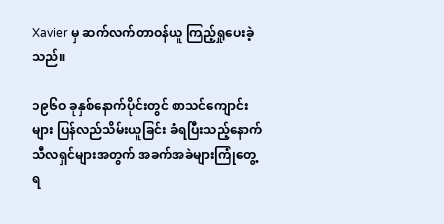Xavier မှ ဆက်လက်တာဝန်ယူ ကြည့်ရှုပေးခဲ့သည်။

၁၉၆ဝ ခုနှစ်နောက်ပိုင်းတွင် စာသင်ကျောင်းများ ပြန်လည်သိမ်းယူခြင်း ခံရပြီးသည့်နောက် သီလရှင်များအတွက် အခက်အခဲများကြုံတွေ့ရ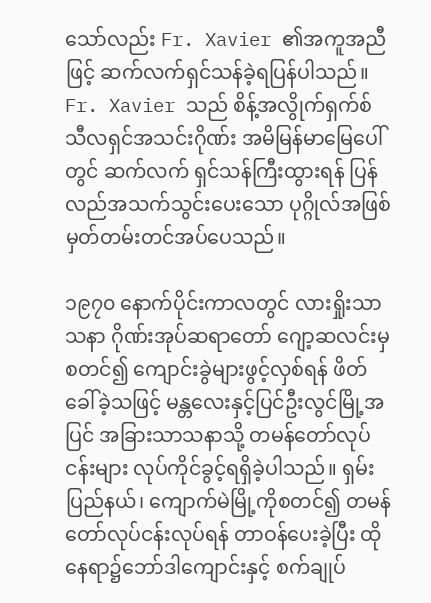သော်လည်း Fr. Xavier ၏အကူအညီဖြင့် ဆက်လက်ရှင်သန်ခဲ့ရပြန်ပါသည်။ Fr. Xavier သည် စိန့်အလွိုက်ရှက်စ် သီလရှင်အသင်းဂိုဏ်း အမိမြန်မာမြေပေါ်တွင် ဆက်လက် ရှင်သန်ကြီးထွားရန် ပြန်လည်အသက်သွင်းပေးသော ပုဂ္ဂိုလ်အဖြစ် မှတ်တမ်းတင်အပ်ပေသည်။

၁၉၇၀ နောက်ပိုင်းကာလတွင် လားရှိုးသာသနာ ဂိုဏ်းအုပ်ဆရာတော် ဂျော့ဆလင်းမှစတင်၍ ကျောင်းခွဲများဖွင့်လှစ်ရန် ဖိတ်ခေါ်ခဲ့သဖြင့် မန္တလေးနှင့်ပြင်ဦးလွင်မြို့အပြင် အခြားသာသနာသို့ တမန်တော်လုပ်ငန်းများ လုပ်ကိုင်ခွင့်ရရှိခဲ့ပါသည်။ ရှမ်းပြည်နယ်၊ ကျောက်မဲမြို့ကိုစတင်၍ တမန်တော်လုပ်ငန်းလုပ်ရန် တာဝန်ပေးခဲ့ပြီး ထိုနေရာ၌ဘော်ဒါကျောင်းနှင့် စက်ချုပ်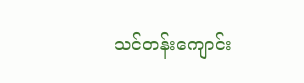သင်တန်းကျောင်း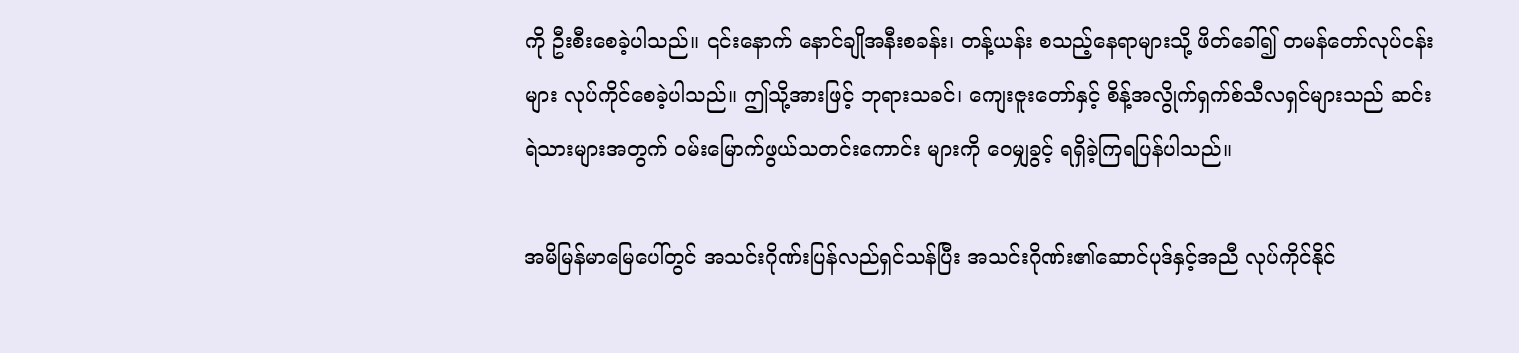ကို ဦးစီးစေခဲ့ပါသည်။ ၎င်းနောက် နောင်ချိုအနီးစခန်း၊ တန့်ယန်း စသည့်နေရာများသို့ ဖိတ်ခေါ်၍ တမန်တော်လုပ်ငန်းများ လုပ်ကိုင်စေခဲ့ပါသည်။ ဤသို့အားဖြင့် ဘုရားသခင်၊ ကျေးဇူးတော်နှင့် စိန့်အလွိုက်ရှက်စ်သီလရှင်များသည် ဆင်းရဲသားများအတွက် ဝမ်းမြောက်ဖွယ်သတင်းကောင်း များကို ဝေမျှခွင့် ရရှိခဲ့ကြရပြန်ပါသည်။

အမိမြန်မာမြေပေါ်တွင် အသင်းဂိုဏ်းပြန်လည်ရှင်သန်ပြီး အသင်းဂိုဏ်း၏ဆောင်ပုဒ်နှင့်အညီ လုပ်ကိုင်နိုင်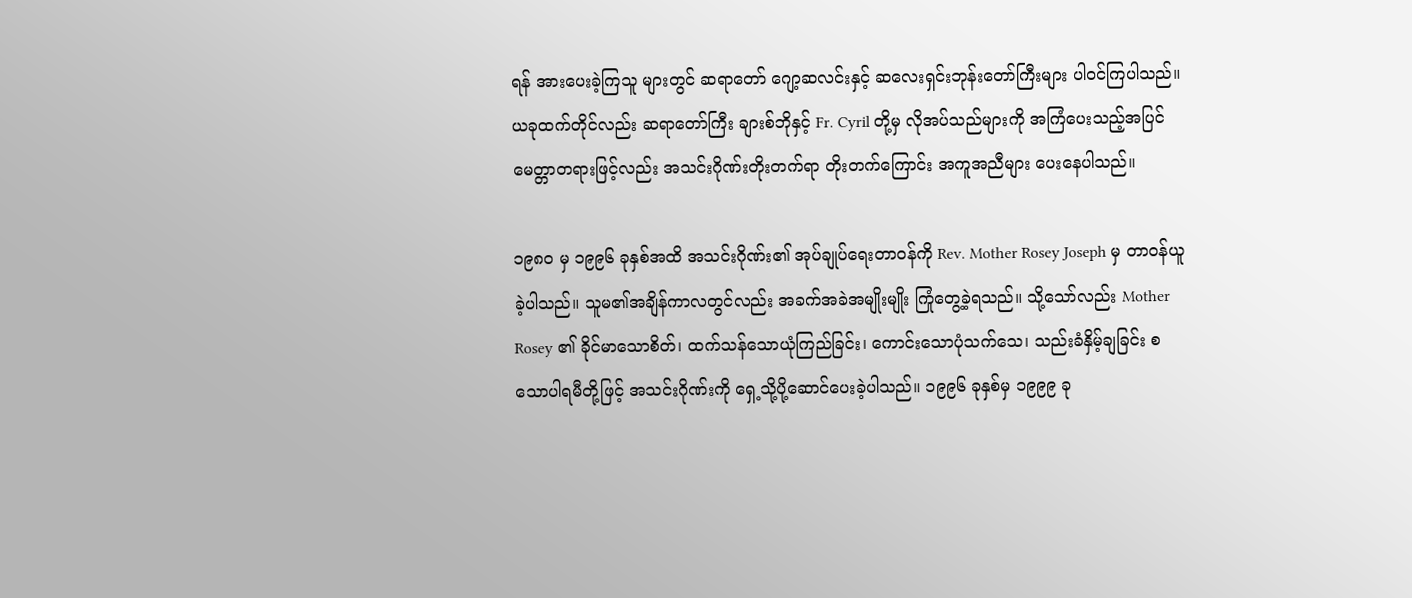ရန် အားပေးခဲ့ကြသူ များတွင် ဆရာတော် ဂျော့ဆလင်းနှင့် ဆလေးရှင်းဘုန်းတော်ကြီးများ ပါဝင်ကြပါသည်။ ယခုထက်တိုင်လည်း ဆရာတော်ကြီး ချားစ်ဘိုနှင့် Fr. Cyril တို့မှ လိုအပ်သည်များကို အကြံပေးသည့်အပြင် မေတ္တာတရားဖြင့်လည်း အသင်းဂိုဏ်းတိုးတက်ရာ တိုးတက်ကြောင်း အကူအညီများ ပေးနေပါသည်။

၁၉၈၀ မှ ၁၉၉၆ ခုနှစ်အထိ အသင်းဂိုဏ်း၏ အုပ်ချုပ်ရေးတာဝန်ကို Rev. Mother Rosey Joseph မှ တာဝန်ယူခဲ့ပါသည်။ သူမ၏အချိန်ကာလတွင်လည်း အခက်အခဲအမျိုးမျိုး ကြုံတွေ့ခဲ့ရသည်။ သို့သော်လည်း Mother Rosey ၏ ခိုင်မာသောစိတ်၊ ထက်သန်သောယုံကြည်ခြင်း၊ ကောင်းသောပုံသက်သေ၊ သည်းခံနှိမ့်ချခြင်း စသောပါရမီတို့ဖြင့် အသင်းဂိုဏ်းကို ရှေ့သို့ပို့ဆောင်ပေးခဲ့ပါသည်။ ၁၉၉၆ ခုနှစ်မှ ၁၉၉၉ ခု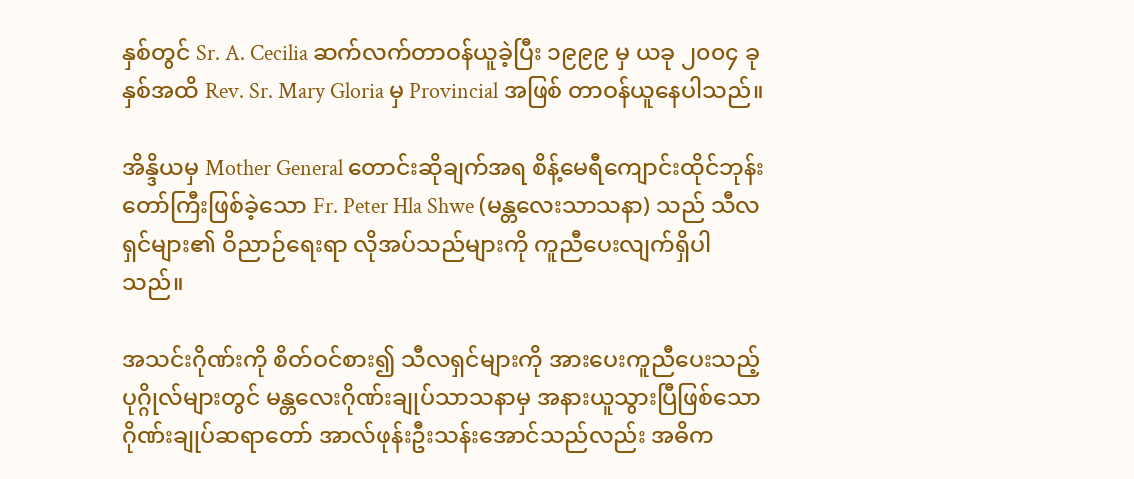နှစ်တွင် Sr. A. Cecilia ဆက်လက်တာဝန်ယူခဲ့ပြီး ၁၉၉၉ မှ ယခု ၂၀၀၄ ခုနှစ်အထိ Rev. Sr. Mary Gloria မှ Provincial အဖြစ် တာဝန်ယူနေပါသည်။

အိန္ဒိယမှ Mother General တောင်းဆိုချက်အရ စိန့်မေရီကျောင်းထိုင်ဘုန်းတော်ကြီးဖြစ်ခဲ့သော Fr. Peter Hla Shwe (မန္တလေးသာသနာ) သည် သီလရှင်များ၏ ဝိညာဉ်ရေးရာ လိုအပ်သည်များကို ကူညီပေးလျက်ရှိပါသည်။

အသင်းဂိုဏ်းကို စိတ်ဝင်စား၍ သီလရှင်များကို အားပေးကူညီပေးသည့် ပုဂ္ဂိုလ်များတွင် မန္တလေးဂိုဏ်းချုပ်သာသနာမှ အနားယူသွားပြီဖြစ်သော ဂိုဏ်းချုပ်ဆရာတော် အာလ်ဖုန်းဦးသန်းအောင်သည်လည်း အဓိက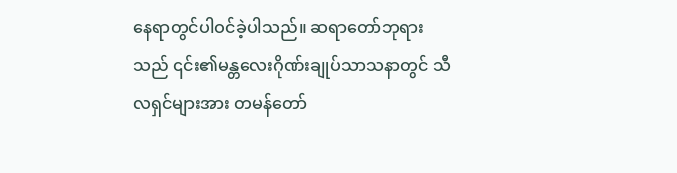နေရာတွင်ပါဝင်ခဲ့ပါသည်။ ဆရာတော်ဘုရားသည် ၎င်း၏မန္တလေးဂိုဏ်းချုပ်သာသနာတွင် သီလရှင်များအား တမန်တော်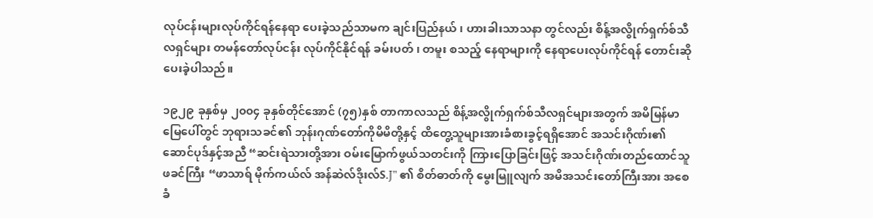လုပ်ငန်းများလုပ်ကိုင်ရန်နေရာ ပေးခဲ့သည်သာမက ချင်းပြည်နယ်၊ ဟားခါးသာသနာ တွင်လည်း စိန့်အလွိုက်ရှက်စ်သီလရှင်များ တမန်တော်လုပ်ငန်း လုပ်ကိုင်နိုင်ရန် ခမ်းပတ်၊ တမူး စသည့် နေရာများကို နေရာပေးလုပ်ကိုင်ရန် တောင်းဆိုပေးခဲ့ပါသည်။

၁၉၂၉ ခုနှစ်မှ ၂၀၀၄ ခုနှစ်တိုင်အောင် (၇၅)နှစ် တာကာလသည် စိန့်အလွိုက်ရှက်စ်သီလရှင်များအတွက် အမိမြန်မာမြေပေါ်တွင် ဘုရားသခင်၏ ဘုန်းဂုဏ်တော်ကိုမိမိတို့နှင့် ထိတွေ့သူများအားခံစားခွင့်ရရှိအောင် အသင်းဂိုဏ်း၏ဆောင်ပုဒ်နှင့်အညီ “ဆင်းရဲသားတို့အား ဝမ်းမြောက်ဖွယ်သတင်းကို ကြားပြောခြင်းဖြင့် အသင်းဂိုဏ်းတည်ထောင်သူ ဖခင်ကြီး “ဖာသာရ် မိုက်ကယ်လ် အန်ဆဲလ်ဒိုးလ်S.J" ၏ စိတ်ဓာတ်ကို မွေးမြူလျက် အမိအသင်းတော်ကြီးအား အစေခံ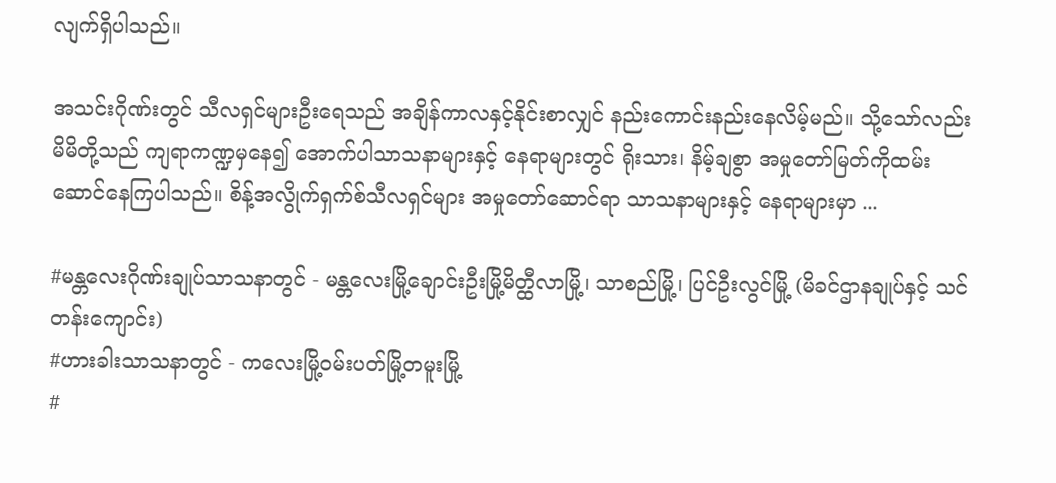လျက်ရှိပါသည်။

အသင်းဂိုဏ်းတွင် သီလရှင်များဦးရေသည် အချိန်ကာလနှင့်နိုင်းစာလျှင် နည်းကောင်းနည်းနေလိမ့်မည်။ သို့သော်လည်း မိမိတို့သည် ကျရာကဏ္ဍမှနေ၍ အောက်ပါသာသနာများနှင့် နေရာများတွင် ရိုးသား၊ နိမ့်ချစွာ အမှုတော်မြတ်ကိုထမ်းဆောင်နေကြပါသည်။ စိန့်အလွိုက်ရှက်စ်သီလရှင်များ အမှုတော်ဆောင်ရာ သာသနာများနှင့် နေရာများမှာ ...

#မန္တလေးဂိုဏ်းချုပ်သာသနာတွင် - မန္တလေးမြို့ချောင်းဦးမြို့မိတ္ထီလာမြို့၊ သာစည်မြို့၊ ပြင်ဦးလွင်မြို့ (မိခင်ဌာနချုပ်နှင့် သင်တန်းကျောင်း)
#ဟားခါးသာသနာတွင် - ကလေးမြို့ဝမ်းပတ်မြို့တမူးမြို့
#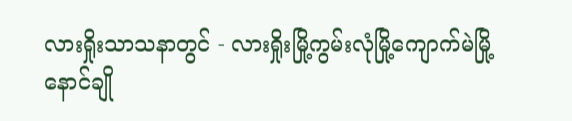လားရှိုးသာသနာတွင် - လားရှိုးမြို့ကွမ်းလုံမြို့ကျောက်မဲမြို့ နောင်ချို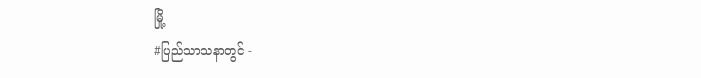မြို့
#ပြည်သာသနာတွင် -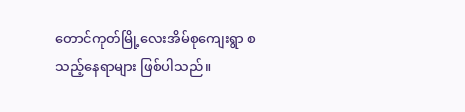တောင်ကုတ်မြို့လေးအိမ်စုကျေးရွာ စသည့်နေရာများ ဖြစ်ပါသည်။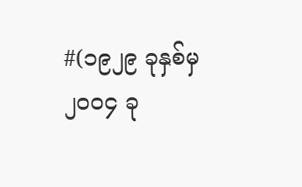#(၁၉၂၉ ခုနှစ်မှ ၂၀၀၄ ခု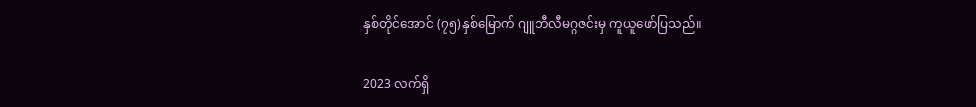နှစ်တိုင်အောင် (၇၅)နှစ်မြောက် ဂျူဘီလီမဂ္ဂဇင်းမှ ကူယူဖော်ပြသည်။

2023 လက်ရှိ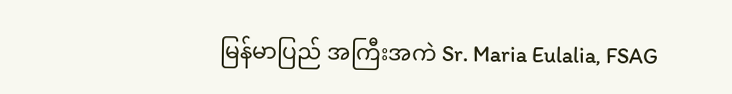မြန်မာပြည် အကြီးအကဲ Sr. Maria Eulalia, FSAG